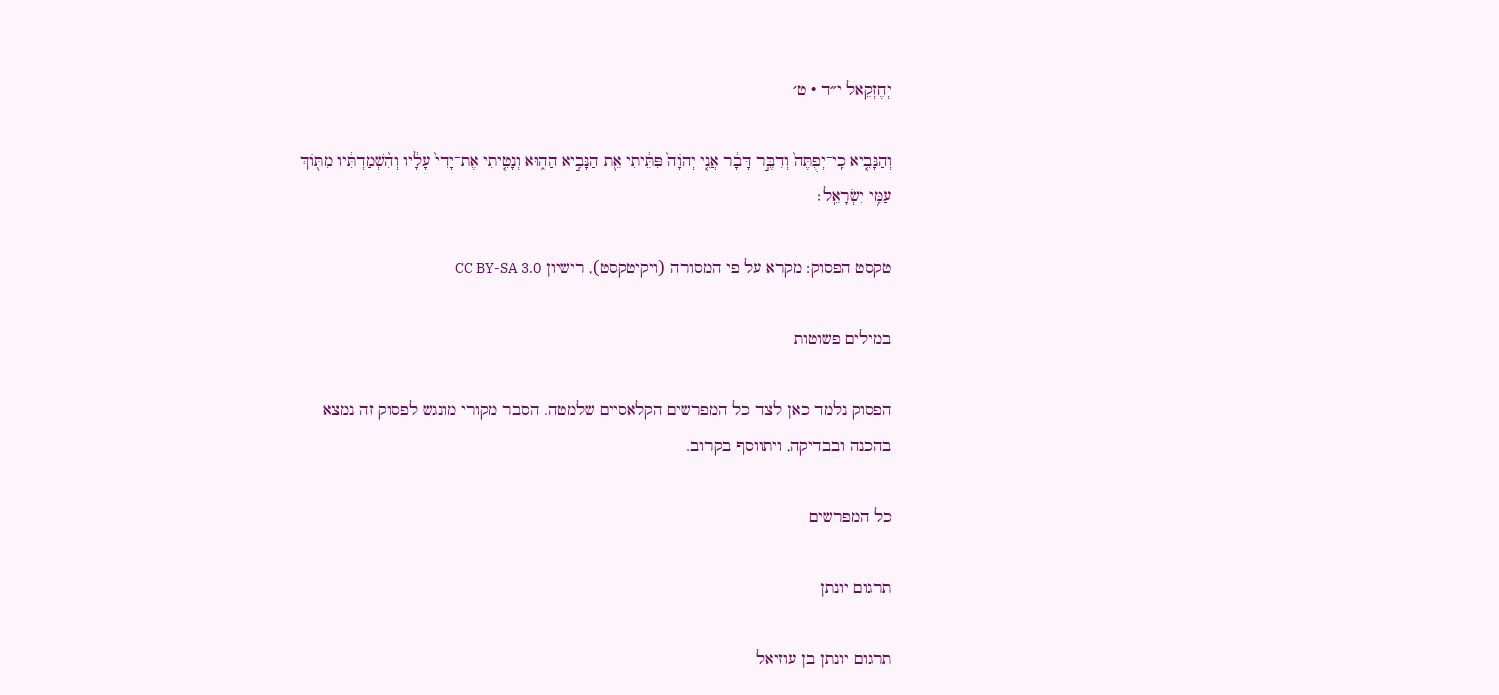יְחֶזְקֵאל י״ד · ט׳

וְהַנָּבִ֤יא כִֽי־יְפֻתֶּה֙ וְדִבֶּ֣ר דָּבָ֔ר אֲנִ֤י יְהֹוָה֙ פִּתֵּ֔יתִי אֵ֖ת הַנָּבִ֣יא הַה֑וּא וְנָטִ֤יתִי אֶת־יָדִי֙ עָלָ֔יו וְהִ֨שְׁמַדְתִּ֔יו מִתּ֖וֹךְ עַמִּ֥י יִשְׂרָאֵֽל׃

טקסט הפסוק: מקרא על פי המסורה (ויקיטקסט), רישיון CC BY-SA 3.0

במילים פשוטות

הפסוק נלמד כאן לצד כל המפרשים הקלאסיים שלמטה. הסבר מקורי מונגש לפסוק זה נמצא בהכנה ובבדיקה, ויתווסף בקרוב.

כל המפרשים

תרגום יונתן

תרגום יונתן בן עוזיאל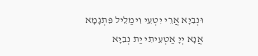וּנְבִיָא אֲרֵי יִטְעֵי וִימַלֵיל פִּתְגָמָא אֲנָא יְיָ אַטְעֵיתִי יַת נְבִיָא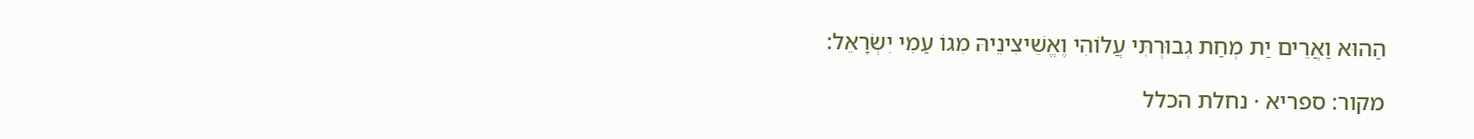הַהוּא וַאֲרֵים יַת מְחַת גְבוּרְתִּי עֲלוֹהִי וֶאֱשֵׁיצִינֵיהּ מִגוֹ עַמִי יִשְׂרָאֵל:

מקור: ספריא · נחלת הכלל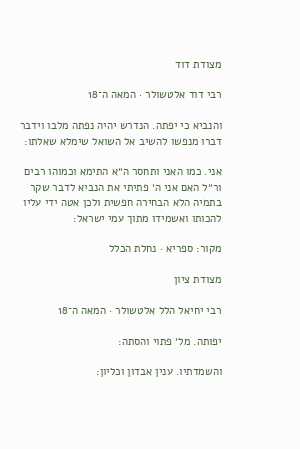מצודת דוד

רבי דוד אלטשולר · המאה ה־18

והנביא כי יפתה. הנדרש יהיה נפתה מלבו וידבר דברו מנפשו להשיב אל השואל שימלא שאלתו:

אני. כמו האני ותחסר ה״א התימא וכמוהו רבים ור״ל האם אני ה׳ פתיתי את הנביא לדבר שקר בתמיה הלא הבחירה חפשית ולכן אטה ידי עליו להכותו ואשמידו מתוך עמי ישראל:

מקור: ספריא · נחלת הכלל

מצודת ציון

רבי יחיאל הלל אלטשולר · המאה ה־18

יפותה. מל׳ פתוי והסתה:

והשמדתיו. ענין אבדון וכליון: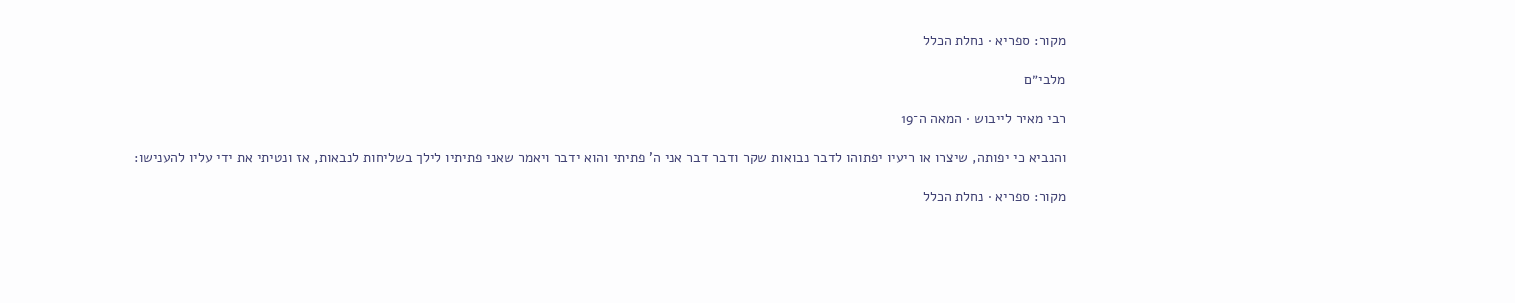מקור: ספריא · נחלת הכלל

מלבי״ם

רבי מאיר לייבוש · המאה ה־19

והנביא כי יפותה, שיצרו או ריעיו יפתוהו לדבר נבואות שקר ודבר דבר אני ה' פתיתי והוא ידבר ויאמר שאני פתיתיו לילך בשליחות לנבאות, אז ונטיתי את ידי עליו להענישו:

מקור: ספריא · נחלת הכלל